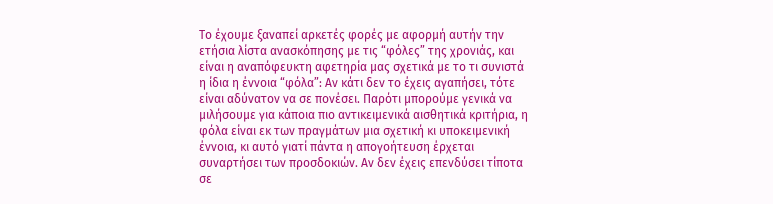Το έχουμε ξαναπεί αρκετές φορές με αφορμή αυτήν την ετήσια λίστα ανασκόπησης με τις “φόλες” της χρονιάς, και είναι η αναπόφευκτη αφετηρία μας σχετικά με το τι συνιστά η ίδια η έννοια “φόλα”: Aν κάτι δεν το έχεις αγαπήσει, τότε είναι αδύνατον να σε πονέσει. Παρότι μπορούμε γενικά να μιλήσουμε για κάποια πιο αντικειμενικά αισθητικά κριτήρια, η φόλα είναι εκ των πραγμάτων μια σχετική κι υποκειμενική έννοια, κι αυτό γιατί πάντα η απογοήτευση έρχεται συναρτήσει των προσδοκιών. Αν δεν έχεις επενδύσει τίποτα σε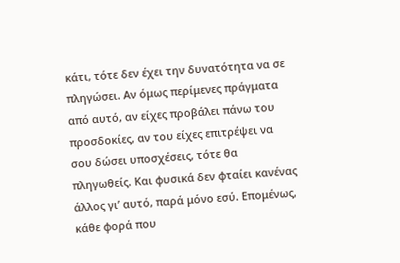κάτι, τότε δεν έχει την δυνατότητα να σε πληγώσει. Αν όμως περίμενες πράγματα από αυτό, αν είχες προβάλει πάνω του προσδοκίες, αν του είχες επιτρέψει να σου δώσει υποσχέσεις, τότε θα πληγωθείς. Και φυσικά δεν φταίει κανένας άλλος γι’ αυτό, παρά μόνο εσύ. Επομένως, κάθε φορά που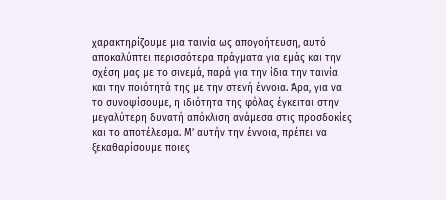χαρακτηρίζουμε μια ταινία ως απογοήτευση, αυτό αποκαλύπτει περισσότερα πράγματα για εμάς και την σχέση μας με το σινεμά, παρά για την ίδια την ταινία και την ποιότητά της με την στενή έννοια. Άρα, για να το συνοψίσουμε, η ιδιότητα της φόλας έγκειται στην μεγαλύτερη δυνατή απόκλιση ανάμεσα στις προσδοκίες και το αποτέλεσμα. Μ’ αυτήν την έννοια, πρέπει να ξεκαθαρίσουμε ποιες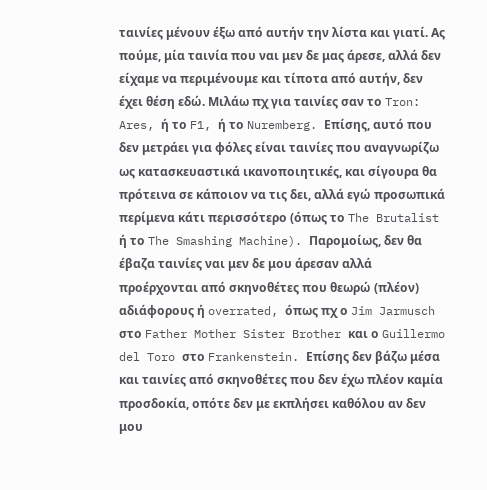ταινίες μένουν έξω από αυτήν την λίστα και γιατί. Ας πούμε, μία ταινία που ναι μεν δε μας άρεσε, αλλά δεν είχαμε να περιμένουμε και τίποτα από αυτήν, δεν έχει θέση εδώ. Μιλάω πχ για ταινίες σαν το Tron: Ares, ή το F1, ή το Nuremberg. Επίσης, αυτό που δεν μετράει για φόλες είναι ταινίες που αναγνωρίζω ως κατασκευαστικά ικανοποιητικές, και σίγουρα θα πρότεινα σε κάποιον να τις δει, αλλά εγώ προσωπικά περίμενα κάτι περισσότερο (όπως το The Brutalist ή το The Smashing Machine). Παρομοίως, δεν θα έβαζα ταινίες ναι μεν δε μου άρεσαν αλλά προέρχονται από σκηνοθέτες που θεωρώ (πλέον) αδιάφορους ή overrated, όπως πχ ο Jim Jarmusch στο Father Mother Sister Brother και ο Guillermo del Toro στο Frankenstein. Επίσης δεν βάζω μέσα και ταινίες από σκηνοθέτες που δεν έχω πλέον καμία προσδοκία, οπότε δεν με εκπλήσει καθόλου αν δεν μου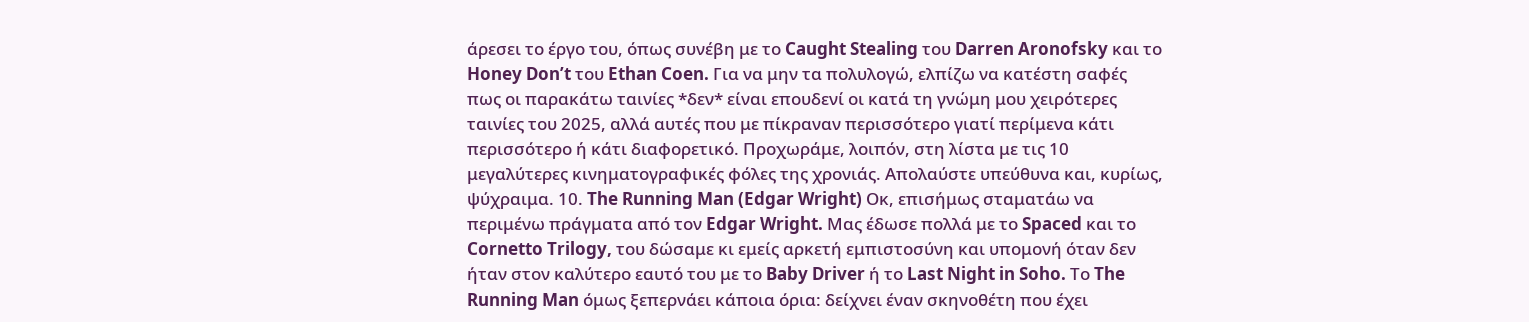άρεσει το έργο του, όπως συνέβη με το Caught Stealing του Darren Aronofsky και το Honey Don’t του Ethan Coen. Για να μην τα πολυλογώ, ελπίζω να κατέστη σαφές πως οι παρακάτω ταινίες *δεν* είναι επουδενί οι κατά τη γνώμη μου χειρότερες ταινίες του 2025, αλλά αυτές που με πίκραναν περισσότερο γιατί περίμενα κάτι περισσότερο ή κάτι διαφορετικό. Προχωράμε, λοιπόν, στη λίστα με τις 10 μεγαλύτερες κινηματογραφικές φόλες της χρονιάς. Απολαύστε υπεύθυνα και, κυρίως, ψύχραιμα. 10. The Running Man (Edgar Wright) Οκ, επισήμως σταματάω να περιμένω πράγματα από τον Edgar Wright. Μας έδωσε πολλά με το Spaced και το Cornetto Trilogy, του δώσαμε κι εμείς αρκετή εμπιστοσύνη και υπομονή όταν δεν ήταν στον καλύτερο εαυτό του με το Baby Driver ή το Last Night in Soho. Το The Running Man όμως ξεπερνάει κάποια όρια: δείχνει έναν σκηνοθέτη που έχει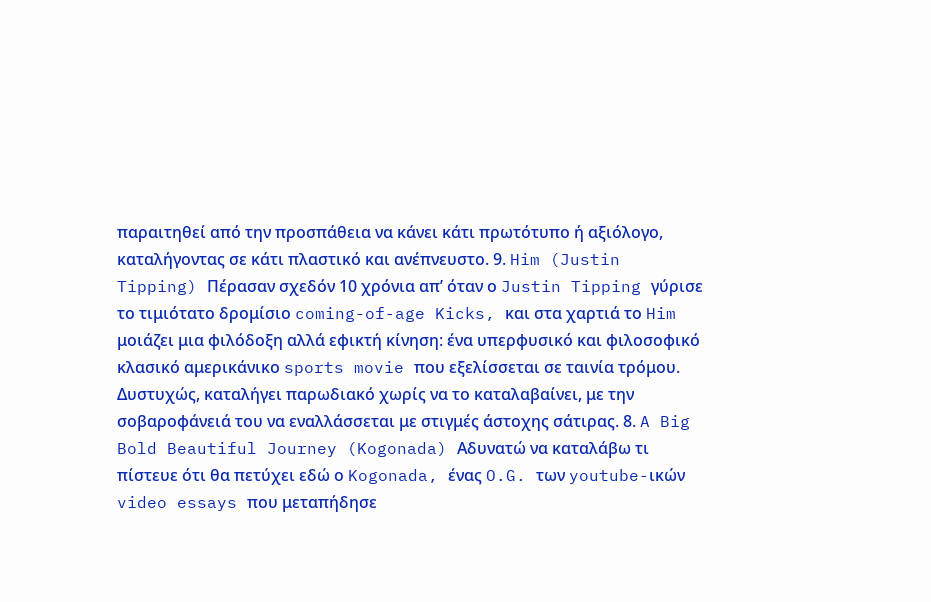παραιτηθεί από την προσπάθεια να κάνει κάτι πρωτότυπο ή αξιόλογο, καταλήγοντας σε κάτι πλαστικό και ανέπνευστο. 9. Him (Justin Tipping) Πέρασαν σχεδόν 10 χρόνια απ’ όταν ο Justin Tipping γύρισε το τιμιότατο δρομίσιο coming-of-age Kicks, και στα χαρτιά το Him μοιάζει μια φιλόδοξη αλλά εφικτή κίνηση: ένα υπερφυσικό και φιλοσοφικό κλασικό αμερικάνικο sports movie που εξελίσσεται σε ταινία τρόμου. Δυστυχώς, καταλήγει παρωδιακό χωρίς να το καταλαβαίνει, με την σοβαροφάνειά του να εναλλάσσεται με στιγμές άστοχης σάτιρας. 8. A Big Bold Beautiful Journey (Kogonada) Αδυνατώ να καταλάβω τι πίστευε ότι θα πετύχει εδώ ο Kogonada, ένας O.G. των youtube-ικών video essays που μεταπήδησε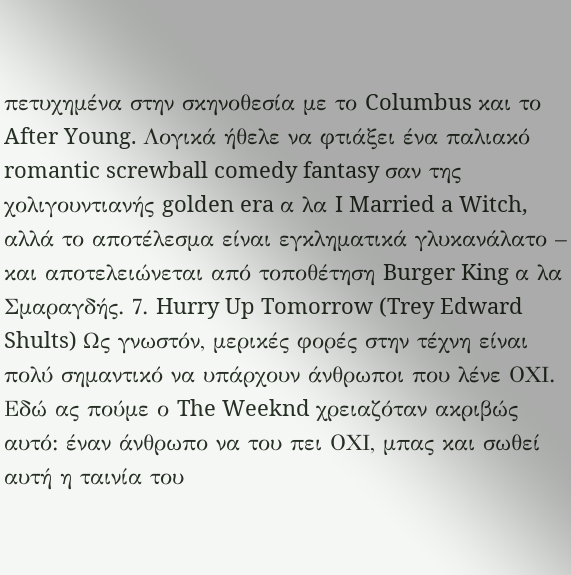πετυχημένα στην σκηνοθεσία με το Columbus και το After Young. Λογικά ήθελε να φτιάξει ένα παλιακό romantic screwball comedy fantasy σαν της χολιγουντιανής golden era α λα I Married a Witch, αλλά το αποτέλεσμα είναι εγκληματικά γλυκανάλατο – και αποτελειώνεται από τοποθέτηση Burger King α λα Σμαραγδής. 7. Hurry Up Tomorrow (Trey Edward Shults) Ως γνωστόν, μερικές φορές στην τέχνη είναι πολύ σημαντικό να υπάρχουν άνθρωποι που λένε ΟΧΙ. Εδώ ας πούμε ο The Weeknd χρειαζόταν ακριβώς αυτό: έναν άνθρωπο να του πει ΟΧΙ, μπας και σωθεί αυτή η ταινία του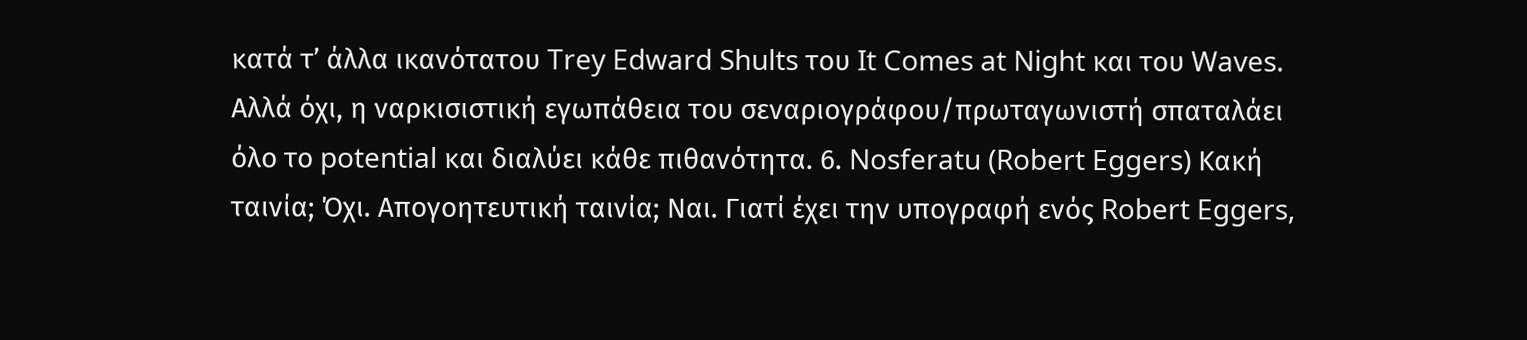κατά τ’ άλλα ικανότατου Trey Edward Shults του It Comes at Night και του Waves. Αλλά όχι, η ναρκισιστική εγωπάθεια του σεναριογράφου/πρωταγωνιστή σπαταλάει όλο το potential και διαλύει κάθε πιθανότητα. 6. Nosferatu (Robert Eggers) Κακή ταινία; Όχι. Απογοητευτική ταινία; Ναι. Γιατί έχει την υπογραφή ενός Robert Eggers,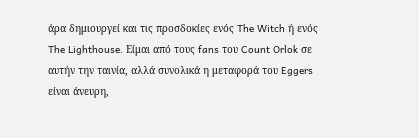άρα δημιουργεί και τις προσδοκίες ενός The Witch ή ενός The Lighthouse. Είμαι από τους fans του Count Orlok σε αυτήν την ταινία, αλλά συνολικά η μεταφορά του Eggers είναι άνευρη,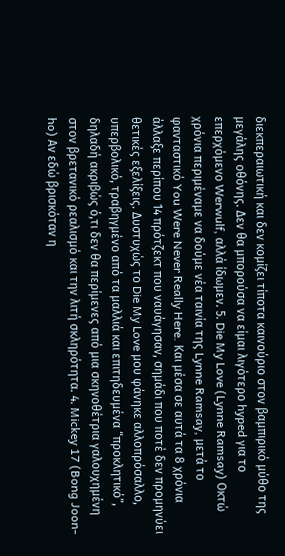διεκπεραιωτική και δεν κομίζει τίποτα καινούριο στον βαμπιρικό μύθο της μεγάλης οθόνης. Δεν θα μπορούσα να είμαι λιγότερο hyped για το επερχόμενο Werwulf, αλλά ίδωμεν. 5. Die My Love (Lynne Ramsay) Οκτώ χρόνια περιμέναμε να δούμε νέα ταινία της Lynne Ramsay, μετά το φανταστικό You Were Never Really Here. Και μέσα σε αυτά τα 8 χρόνια άλλαξε περίπου 14 πρότζεκτ που ναυάγησαν, σημάδι που ποτέ δεν προμηνύει θετικές εξελίξεις. Δυστυχώς το Die My Love μου φάνηκε αλλοπρόσαλλο, υπερβολικό, τραβηγμένο από τα μαλλιά και επιτηδευμένα “προκλητικό”, δηλαδή ακριβώς ό,τι δεν θα περίμενες από μια σκηνοθέτρια γαλουχημένη στον βρετανικό ρεαλισμό και την λιτή σκληρότητα. 4. Mickey 17 (Bong Joon-ho) Αν εδώ βρισκόταν η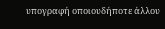υπογραφή οποιουδήποτε άλλου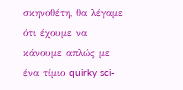σκηνοθέτη, θα λέγαμε ότι έχουμε να κάνουμε απλώς με ένα τίμιο quirky sci-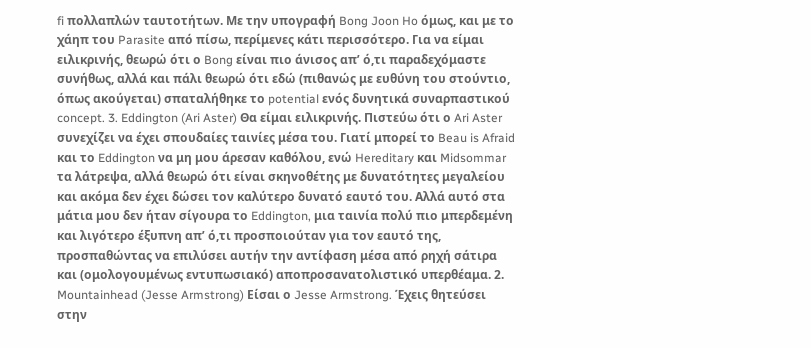fi πολλαπλών ταυτοτήτων. Με την υπογραφή Bong Joon Ho όμως, και με το χάηπ του Parasite από πίσω, περίμενες κάτι περισσότερο. Για να είμαι ειλικρινής, θεωρώ ότι ο Bong είναι πιο άνισος απ’ ό,τι παραδεχόμαστε συνήθως, αλλά και πάλι θεωρώ ότι εδώ (πιθανώς με ευθύνη του στούντιο, όπως ακούγεται) σπαταλήθηκε το potential ενός δυνητικά συναρπαστικού concept. 3. Eddington (Ari Aster) Θα είμαι ειλικρινής. Πιστεύω ότι ο Ari Aster συνεχίζει να έχει σπουδαίες ταινίες μέσα του. Γιατί μπορεί το Beau is Afraid και το Eddington να μη μου άρεσαν καθόλου, ενώ Hereditary και Midsommar τα λάτρεψα, αλλά θεωρώ ότι είναι σκηνοθέτης με δυνατότητες μεγαλείου και ακόμα δεν έχει δώσει τον καλύτερο δυνατό εαυτό του. Αλλά αυτό στα μάτια μου δεν ήταν σίγουρα το Eddington, μια ταινία πολύ πιο μπερδεμένη και λιγότερο έξυπνη απ’ ό,τι προσποιούταν για τον εαυτό της, προσπαθώντας να επιλύσει αυτήν την αντίφαση μέσα από ρηχή σάτιρα και (ομολογουμένως εντυπωσιακό) αποπροσανατολιστικό υπερθέαμα. 2. Mountainhead (Jesse Armstrong) Είσαι ο Jesse Armstrong. Έχεις θητεύσει στην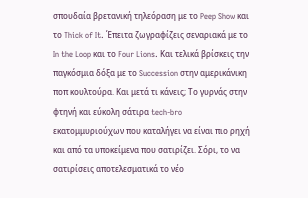σπουδαία βρετανική τηλεόραση με το Peep Show και το Thick of It. Έπειτα ζωγραφίζεις σεναριακά με το In the Loop και το Four Lions. Και τελικά βρίσκεις την παγκόσμια δόξα με το Succession στην αμερικάνικη ποπ κουλτούρα. Και μετά τι κάνεις; Το γυρνάς στην φτηνή και εύκολη σάτιρα tech-bro εκατομμυριούχων που καταλήγει να είναι πιο ρηχή και από τα υποκείμενα που σατιρίζει. Σόρι, το να σατιρίσεις αποτελεσματικά το νέο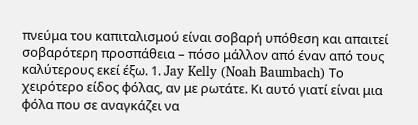πνεύμα του καπιταλισμού είναι σοβαρή υπόθεση και απαιτεί σοβαρότερη προσπάθεια – πόσο μάλλον από έναν από τους καλύτερους εκεί έξω. 1. Jay Kelly (Noah Baumbach) Το χειρότερο είδος φόλας, αν με ρωτάτε. Κι αυτό γιατί είναι μια φόλα που σε αναγκάζει να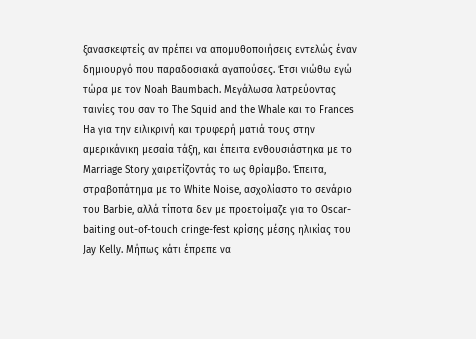ξανασκεφτείς αν πρέπει να απομυθοποιήσεις εντελώς έναν δημιουργό που παραδοσιακά αγαπούσες. Έτσι νιώθω εγώ τώρα με τον Noah Baumbach. Μεγάλωσα λατρεύοντας ταινίες του σαν το The Squid and the Whale και το Frances Ha για την ειλικρινή και τρυφερή ματιά τους στην αμερικάνικη μεσαία τάξη, και έπειτα ενθουσιάστηκα με το Marriage Story χαιρετίζοντάς το ως θρίαμβο. Έπειτα, στραβοπάτημα με το White Noise, ασχολίαστο το σενάριο του Barbie, αλλά τίποτα δεν με προετοίμαζε για το Oscar-baiting out-of-touch cringe-fest κρίσης μέσης ηλικίας του Jay Kelly. Μήπως κάτι έπρεπε να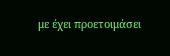με έχει προετοιμάσει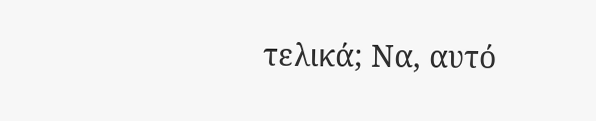τελικά; Να, αυτό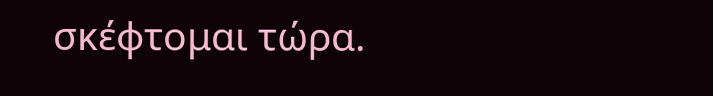σκέφτομαι τώρα.